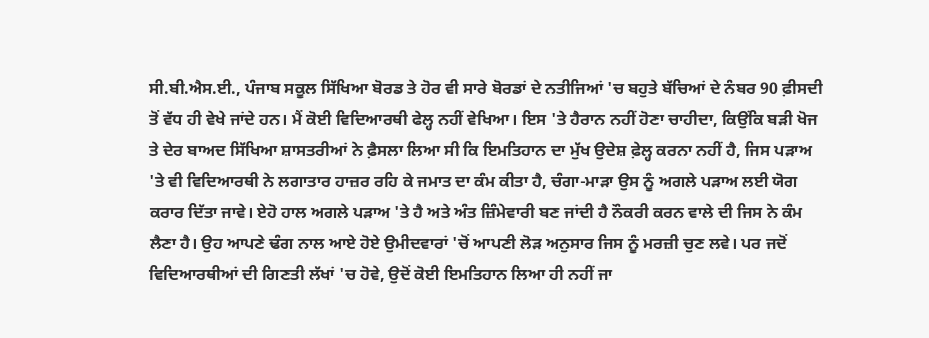ਸੀ.ਬੀ.ਐਸ.ਈ., ਪੰਜਾਬ ਸਕੂਲ ਸਿੱਖਿਆ ਬੋਰਡ ਤੇ ਹੋਰ ਵੀ ਸਾਰੇ ਬੋਰਡਾਂ ਦੇ ਨਤੀਜਿਆਂ 'ਚ ਬਹੁਤੇ ਬੱਚਿਆਂ ਦੇ ਨੰਬਰ 90 ਫ਼ੀਸਦੀ ਤੋਂ ਵੱਧ ਹੀ ਵੇਖੇ ਜਾਂਦੇ ਹਨ। ਮੈਂ ਕੋਈ ਵਿਦਿਆਰਥੀ ਫੇਲ੍ਹ ਨਹੀਂ ਵੇਖਿਆ। ਇਸ 'ਤੇ ਹੈਰਾਨ ਨਹੀਂ ਹੋਣਾ ਚਾਹੀਦਾ, ਕਿਉਂਕਿ ਬੜੀ ਖੋਜ ਤੇ ਦੇਰ ਬਾਅਦ ਸਿੱਖਿਆ ਸ਼ਾਸਤਰੀਆਂ ਨੇ ਫ਼ੈਸਲਾ ਲਿਆ ਸੀ ਕਿ ਇਮਤਿਹਾਨ ਦਾ ਮੁੱਖ ਉਦੇਸ਼ ਫ਼ੇਲ੍ਹ ਕਰਨਾ ਨਹੀਂ ਹੈ, ਜਿਸ ਪੜਾਅ 'ਤੇ ਵੀ ਵਿਦਿਆਰਥੀ ਨੇ ਲਗਾਤਾਰ ਹਾਜ਼ਰ ਰਹਿ ਕੇ ਜਮਾਤ ਦਾ ਕੰਮ ਕੀਤਾ ਹੈ, ਚੰਗਾ-ਮਾੜਾ ਉਸ ਨੂੰ ਅਗਲੇ ਪੜਾਅ ਲਈ ਯੋਗ ਕਰਾਰ ਦਿੱਤਾ ਜਾਵੇ। ਏਹੋ ਹਾਲ ਅਗਲੇ ਪੜਾਅ 'ਤੇ ਹੈ ਅਤੇ ਅੰਤ ਜ਼ਿੰਮੇਵਾਰੀ ਬਣ ਜਾਂਦੀ ਹੈ ਨੌਕਰੀ ਕਰਨ ਵਾਲੇ ਦੀ ਜਿਸ ਨੇ ਕੰਮ ਲੈਣਾ ਹੈ। ਉਹ ਆਪਣੇ ਢੰਗ ਨਾਲ ਆਏ ਹੋਏ ਉਮੀਦਵਾਰਾਂ 'ਚੋਂ ਆਪਣੀ ਲੋੜ ਅਨੁਸਾਰ ਜਿਸ ਨੂੰ ਮਰਜ਼ੀ ਚੁਣ ਲਵੇ। ਪਰ ਜਦੋਂ ਵਿਦਿਆਰਥੀਆਂ ਦੀ ਗਿਣਤੀ ਲੱਖਾਂ 'ਚ ਹੋਵੇ, ਉਦੋਂ ਕੋਈ ਇਮਤਿਹਾਨ ਲਿਆ ਹੀ ਨਹੀਂ ਜਾ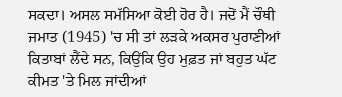ਸਕਦਾ। ਅਸਲ ਸਮੱਸਿਆ ਕੋਈ ਹੋਰ ਹੈ। ਜਦੋਂ ਮੈਂ ਚੌਥੀ ਜਮਾਤ (1945) 'ਚ ਸੀ ਤਾਂ ਲੜਕੇ ਅਕਸਰ ਪੁਰਾਣੀਆਂ ਕਿਤਾਬਾਂ ਲੈਂਦੇ ਸਨ, ਕਿਉਂਕਿ ਉਹ ਮੁਫ਼ਤ ਜਾਂ ਬਹੁਤ ਘੱਟ ਕੀਮਤ 'ਤੇ ਮਿਲ ਜਾਂਦੀਆਂ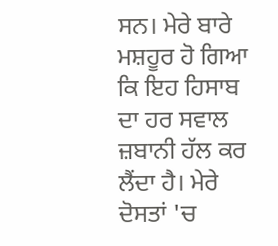ਸਨ। ਮੇਰੇ ਬਾਰੇ ਮਸ਼ਹੂਰ ਹੋ ਗਿਆ ਕਿ ਇਹ ਹਿਸਾਬ ਦਾ ਹਰ ਸਵਾਲ ਜ਼ਬਾਨੀ ਹੱਲ ਕਰ ਲੈਂਦਾ ਹੈ। ਮੇਰੇ ਦੋਸਤਾਂ 'ਚ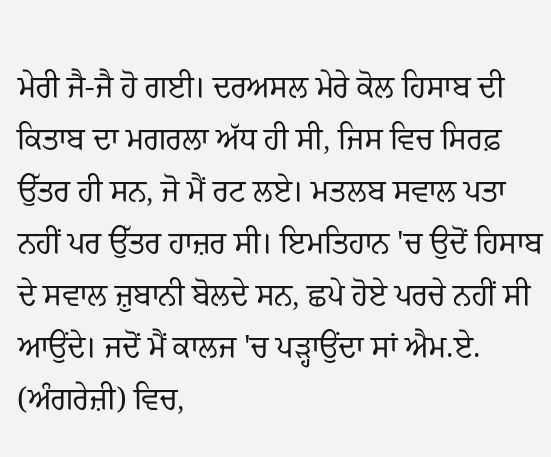ਮੇਰੀ ਜੈ-ਜੈ ਹੋ ਗਈ। ਦਰਅਸਲ ਮੇਰੇ ਕੋਲ ਹਿਸਾਬ ਦੀ ਕਿਤਾਬ ਦਾ ਮਗਰਲਾ ਅੱਧ ਹੀ ਸੀ, ਜਿਸ ਵਿਚ ਸਿਰਫ਼ ਉੱਤਰ ਹੀ ਸਨ, ਜੋ ਮੈਂ ਰਟ ਲਏ। ਮਤਲਬ ਸਵਾਲ ਪਤਾ ਨਹੀਂ ਪਰ ਉੱਤਰ ਹਾਜ਼ਰ ਸੀ। ਇਮਤਿਹਾਨ 'ਚ ਉਦੋਂ ਹਿਸਾਬ ਦੇ ਸਵਾਲ ਜ਼ੁਬਾਨੀ ਬੋਲਦੇ ਸਨ, ਛਪੇ ਹੋਏ ਪਰਚੇ ਨਹੀਂ ਸੀ ਆਉਂਦੇ। ਜਦੋਂ ਮੈਂ ਕਾਲਜ 'ਚ ਪੜ੍ਹਾਉਂਦਾ ਸਾਂ ਐਮ.ਏ. (ਅੰਗਰੇਜ਼ੀ) ਵਿਚ,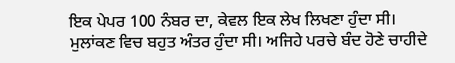ਇਕ ਪੇਪਰ 100 ਨੰਬਰ ਦਾ, ਕੇਵਲ ਇਕ ਲੇਖ ਲਿਖਣਾ ਹੁੰਦਾ ਸੀ। ਮੁਲਾਂਕਣ ਵਿਚ ਬਹੁਤ ਅੰਤਰ ਹੁੰਦਾ ਸੀ। ਅਜਿਹੇ ਪਰਚੇ ਬੰਦ ਹੋਣੇ ਚਾਹੀਦੇ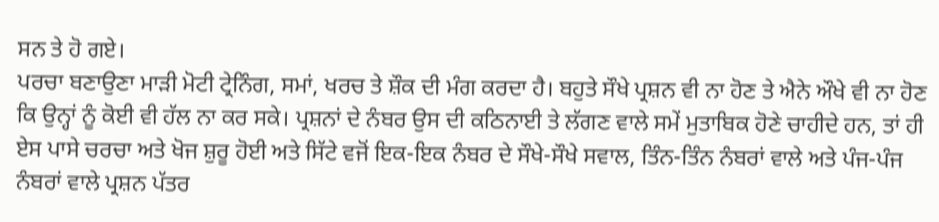ਸਨ ਤੇ ਹੋ ਗਏ।
ਪਰਚਾ ਬਣਾਉਣਾ ਮਾੜੀ ਮੋਟੀ ਟ੍ਰੇਨਿੰਗ, ਸਮਾਂ, ਖਰਚ ਤੇ ਸ਼ੌਕ ਦੀ ਮੰਗ ਕਰਦਾ ਹੈ। ਬਹੁਤੇ ਸੌਖੇ ਪ੍ਰਸ਼ਨ ਵੀ ਨਾ ਹੋਣ ਤੇ ਐਨੇ ਔਖੇ ਵੀ ਨਾ ਹੋਣ ਕਿ ਉਨ੍ਹਾਂ ਨੂੰ ਕੋਈ ਵੀ ਹੱਲ ਨਾ ਕਰ ਸਕੇ। ਪ੍ਰਸ਼ਨਾਂ ਦੇ ਨੰਬਰ ਉਸ ਦੀ ਕਠਿਨਾਈ ਤੇ ਲੱਗਣ ਵਾਲੇ ਸਮੇਂ ਮੁਤਾਬਿਕ ਹੋਣੇ ਚਾਹੀਦੇ ਹਨ, ਤਾਂ ਹੀ ਏਸ ਪਾਸੇ ਚਰਚਾ ਅਤੇ ਖੋਜ ਸ਼ੁਰੂ ਹੋਈ ਅਤੇ ਸਿੱਟੇ ਵਜੋਂ ਇਕ-ਇਕ ਨੰਬਰ ਦੇ ਸੌਖੇ-ਸੌਖੇ ਸਵਾਲ, ਤਿੰਨ-ਤਿੰਨ ਨੰਬਰਾਂ ਵਾਲੇ ਅਤੇ ਪੰਜ-ਪੰਜ ਨੰਬਰਾਂ ਵਾਲੇ ਪ੍ਰਸ਼ਨ ਪੱਤਰ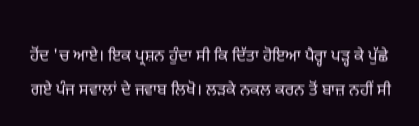ਹੋਂਦ 'ਚ ਆਏ। ਇਕ ਪ੍ਰਸ਼ਨ ਹੁੰਦਾ ਸੀ ਕਿ ਦਿੱਤਾ ਹੋਇਆ ਪੈਰ੍ਹਾ ਪੜ੍ਹ ਕੇ ਪੁੱਛੇ ਗਏ ਪੰਜ ਸਵਾਲਾਂ ਦੇ ਜਵਾਬ ਲਿਖੋ। ਲੜਕੇ ਨਕਲ ਕਰਨ ਤੋਂ ਬਾਜ਼ ਨਹੀਂ ਸੀ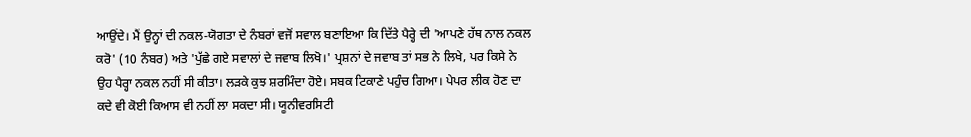ਆਉਂਦੇ। ਮੈਂ ਉਨ੍ਹਾਂ ਦੀ ਨਕਲ-ਯੋਗਤਾ ਦੇ ਨੰਬਰਾਂ ਵਜੋਂ ਸਵਾਲ ਬਣਾਇਆ ਕਿ ਦਿੱਤੇ ਪੈਰ੍ਹੇ ਦੀ 'ਆਪਣੇ ਹੱਥ ਨਾਲ ਨਕਲ ਕਰੋ' (10 ਨੰਬਰ) ਅਤੇ 'ਪੁੱਛੇ ਗਏ ਸਵਾਲਾਂ ਦੇ ਜਵਾਬ ਲਿਖੋ।' ਪ੍ਰਸ਼ਨਾਂ ਦੇ ਜਵਾਬ ਤਾਂ ਸਭ ਨੇ ਲਿਖੇ, ਪਰ ਕਿਸੇ ਨੇ ਉਹ ਪੈਰ੍ਹਾ ਨਕਲ ਨਹੀਂ ਸੀ ਕੀਤਾ। ਲੜਕੇ ਕੁਝ ਸ਼ਰਮਿੰਦਾ ਹੋਏ। ਸਬਕ ਟਿਕਾਣੇ ਪਹੁੰਚ ਗਿਆ। ਪੇਪਰ ਲੀਕ ਹੋਣ ਦਾ ਕਦੇ ਵੀ ਕੋਈ ਕਿਆਸ ਵੀ ਨਹੀਂ ਲਾ ਸਕਦਾ ਸੀ। ਯੂਨੀਵਰਸਿਟੀ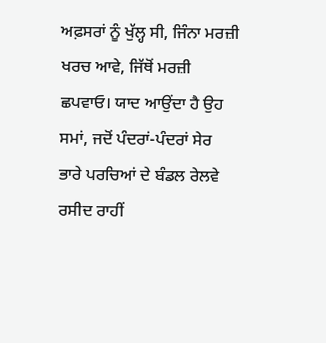ਅਫ਼ਸਰਾਂ ਨੂੰ ਖੁੱਲ੍ਹ ਸੀ, ਜਿੰਨਾ ਮਰਜ਼ੀ ਖਰਚ ਆਵੇ, ਜਿੱਥੋਂ ਮਰਜ਼ੀ ਛਪਵਾਓ। ਯਾਦ ਆਉਂਦਾ ਹੈ ਉਹ ਸਮਾਂ, ਜਦੋਂ ਪੰਦਰਾਂ-ਪੰਦਰਾਂ ਸੇਰ ਭਾਰੇ ਪਰਚਿਆਂ ਦੇ ਬੰਡਲ ਰੇਲਵੇ ਰਸੀਦ ਰਾਹੀਂ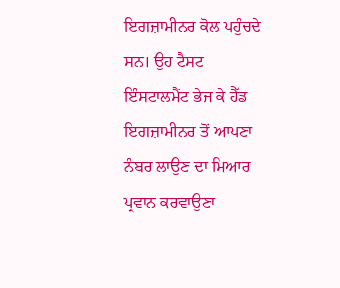ਇਗਜ਼ਾਮੀਨਰ ਕੋਲ ਪਹੁੰਚਦੇ ਸਨ। ਉਹ ਟੈਸਟ ਇੰਸਟਾਲਮੈਂਟ ਭੇਜ ਕੇ ਹੈੱਡ ਇਗਜ਼ਾਮੀਨਰ ਤੋਂ ਆਪਣਾ ਨੰਬਰ ਲਾਉਣ ਦਾ ਮਿਆਰ ਪ੍ਰਵਾਨ ਕਰਵਾਉਣਾ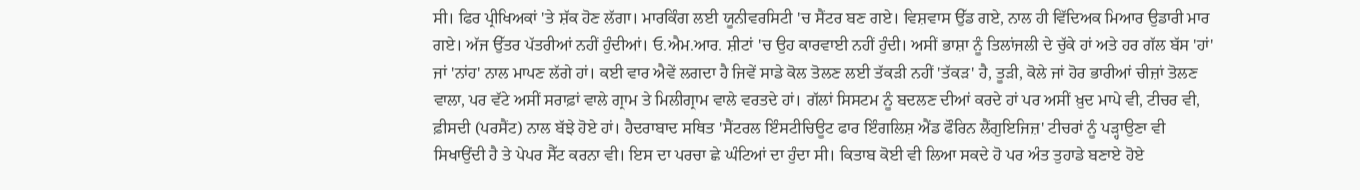ਸੀ। ਫਿਰ ਪ੍ਰੀਖਿਅਕਾਂ 'ਤੇ ਸ਼ੱਕ ਹੋਣ ਲੱਗਾ। ਮਾਰਕਿੰਗ ਲਈ ਯੂਨੀਵਰਸਿਟੀ 'ਚ ਸੈਂਟਰ ਬਣ ਗਏ। ਵਿਸ਼ਵਾਸ ਉੱਡ ਗਏ, ਨਾਲ ਹੀ ਵਿੱਦਿਅਕ ਮਿਆਰ ਉਡਾਰੀ ਮਾਰ ਗਏ। ਅੱਜ ਉੱਤਰ ਪੱਤਰੀਆਂ ਨਹੀਂ ਹੁੰਦੀਆਂ। ਓ.ਐਮ.ਆਰ. ਸ਼ੀਟਾਂ 'ਚ ਉਹ ਕਾਰਵਾਈ ਨਹੀਂ ਹੁੰਦੀ। ਅਸੀਂ ਭਾਸ਼ਾ ਨੂੰ ਤਿਲਾਂਜਲੀ ਦੇ ਚੁੱਕੇ ਹਾਂ ਅਤੇ ਹਰ ਗੱਲ ਬੱਸ 'ਹਾਂ' ਜਾਂ 'ਨਾਂਹ' ਨਾਲ ਮਾਪਣ ਲੱਗੇ ਹਾਂ। ਕਈ ਵਾਰ ਐਵੇਂ ਲਗਦਾ ਹੈ ਜਿਵੇਂ ਸਾਡੇ ਕੋਲ ਤੋਲਣ ਲਈ ਤੱਕੜੀ ਨਹੀਂ 'ਤੱਕੜ' ਹੈ, ਤੂੜੀ, ਕੋਲੇ ਜਾਂ ਹੋਰ ਭਾਰੀਆਂ ਚੀਜ਼ਾਂ ਤੋਲਣ ਵਾਲਾ, ਪਰ ਵੱਟੇ ਅਸੀਂ ਸਰਾਫ਼ਾਂ ਵਾਲੇ ਗ੍ਰਾਮ ਤੇ ਮਿਲੀਗ੍ਰਾਮ ਵਾਲੇ ਵਰਤਦੇ ਹਾਂ। ਗੱਲਾਂ ਸਿਸਟਮ ਨੂੰ ਬਦਲਣ ਦੀਆਂ ਕਰਦੇ ਹਾਂ ਪਰ ਅਸੀਂ ਖ਼ੁਦ ਮਾਪੇ ਵੀ, ਟੀਚਰ ਵੀ, ਫ਼ੀਸਦੀ (ਪਰਸੈਂਟ) ਨਾਲ ਬੱਝੇ ਹੋਏ ਹਾਂ। ਹੈਦਰਾਬਾਦ ਸਥਿਤ 'ਸੈਂਟਰਲ ਇੰਸਟੀਚਿਊਟ ਫਾਰ ਇੰਗਲਿਸ਼ ਐਂਡ ਫੌਰਿਨ ਲੈਂਗੁਇਜਿਜ਼' ਟੀਚਰਾਂ ਨੂੰ ਪੜ੍ਹਾਉਣਾ ਵੀ ਸਿਖਾਉਂਦੀ ਹੈ ਤੇ ਪੇਪਰ ਸੈੱਟ ਕਰਨਾ ਵੀ। ਇਸ ਦਾ ਪਰਚਾ ਛੇ ਘੰਟਿਆਂ ਦਾ ਹੁੰਦਾ ਸੀ। ਕਿਤਾਬ ਕੋਈ ਵੀ ਲਿਆ ਸਕਦੇ ਹੋ ਪਰ ਅੰਤ ਤੁਹਾਡੇ ਬਣਾਏ ਹੋਏ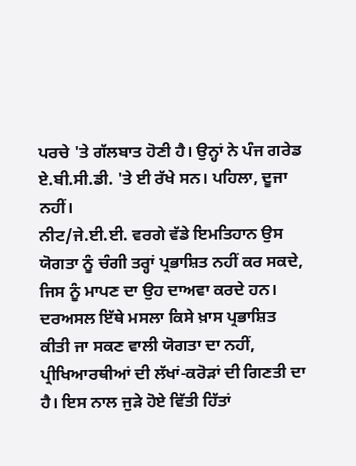ਪਰਚੇ 'ਤੇ ਗੱਲਬਾਤ ਹੋਣੀ ਹੈ। ਉਨ੍ਹਾਂ ਨੇ ਪੰਜ ਗਰੇਡ ਏ.ਬੀ.ਸੀ.ਡੀ. 'ਤੇ ਈ ਰੱਖੇ ਸਨ। ਪਹਿਲਾ, ਦੂਜਾ ਨਹੀਂ।
ਨੀਟ/ਜੇ.ਈ.ਈ. ਵਰਗੇ ਵੱਡੇ ਇਮਤਿਹਾਨ ਉਸ ਯੋਗਤਾ ਨੂੰ ਚੰਗੀ ਤਰ੍ਹਾਂ ਪ੍ਰਭਾਸ਼ਿਤ ਨਹੀਂ ਕਰ ਸਕਦੇ, ਜਿਸ ਨੂੰ ਮਾਪਣ ਦਾ ਉਹ ਦਾਅਵਾ ਕਰਦੇ ਹਨ। ਦਰਅਸਲ ਇੱਥੇ ਮਸਲਾ ਕਿਸੇ ਖ਼ਾਸ ਪ੍ਰਭਾਸ਼ਿਤ ਕੀਤੀ ਜਾ ਸਕਣ ਵਾਲੀ ਯੋਗਤਾ ਦਾ ਨਹੀਂ, ਪ੍ਰੀਖਿਆਰਥੀਆਂ ਦੀ ਲੱਖਾਂ-ਕਰੋੜਾਂ ਦੀ ਗਿਣਤੀ ਦਾ ਹੈ। ਇਸ ਨਾਲ ਜੁੜੇ ਹੋਏ ਵਿੱਤੀ ਹਿੱਤਾਂ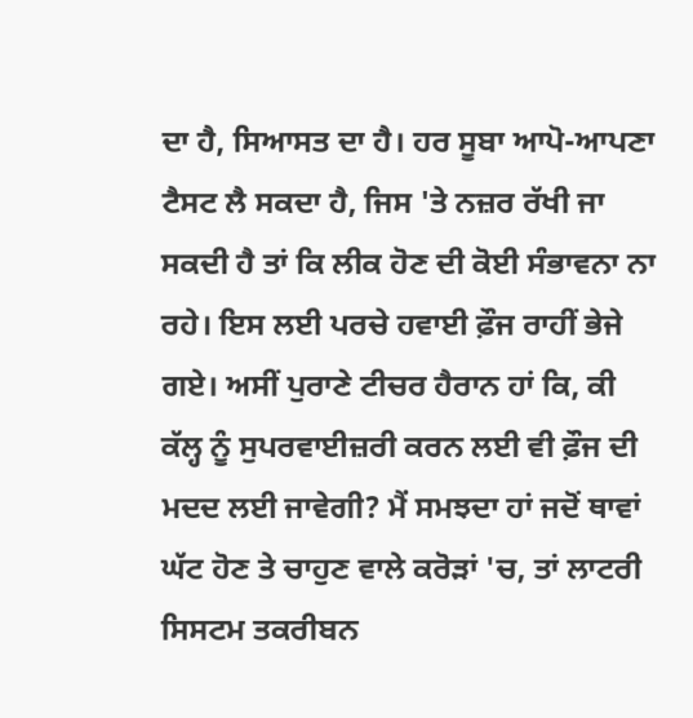ਦਾ ਹੈ, ਸਿਆਸਤ ਦਾ ਹੈ। ਹਰ ਸੂਬਾ ਆਪੋ-ਆਪਣਾ ਟੈਸਟ ਲੈ ਸਕਦਾ ਹੈ, ਜਿਸ 'ਤੇ ਨਜ਼ਰ ਰੱਖੀ ਜਾ ਸਕਦੀ ਹੈ ਤਾਂ ਕਿ ਲੀਕ ਹੋਣ ਦੀ ਕੋਈ ਸੰਭਾਵਨਾ ਨਾ ਰਹੇ। ਇਸ ਲਈ ਪਰਚੇ ਹਵਾਈ ਫ਼ੌਜ ਰਾਹੀਂ ਭੇਜੇ ਗਏ। ਅਸੀਂ ਪੁਰਾਣੇ ਟੀਚਰ ਹੈਰਾਨ ਹਾਂ ਕਿ, ਕੀ ਕੱਲ੍ਹ ਨੂੰ ਸੁਪਰਵਾਈਜ਼ਰੀ ਕਰਨ ਲਈ ਵੀ ਫ਼ੌਜ ਦੀ ਮਦਦ ਲਈ ਜਾਵੇਗੀ? ਮੈਂ ਸਮਝਦਾ ਹਾਂ ਜਦੋਂ ਥਾਵਾਂ ਘੱਟ ਹੋਣ ਤੇ ਚਾਹੁਣ ਵਾਲੇ ਕਰੋੜਾਂ 'ਚ, ਤਾਂ ਲਾਟਰੀ ਸਿਸਟਮ ਤਕਰੀਬਨ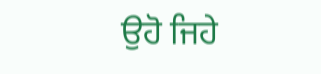ਉਹੋ ਜਿਹੇ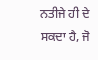ਨਤੀਜੇ ਹੀ ਦੇ ਸਕਦਾ ਹੈ, ਜੋ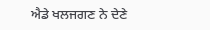ਐਡੇ ਖਲਜਗਣ ਨੇ ਦੇਣੇ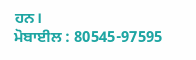ਹਨ।
ਮੋਬਾਈਲ : 80545-97595